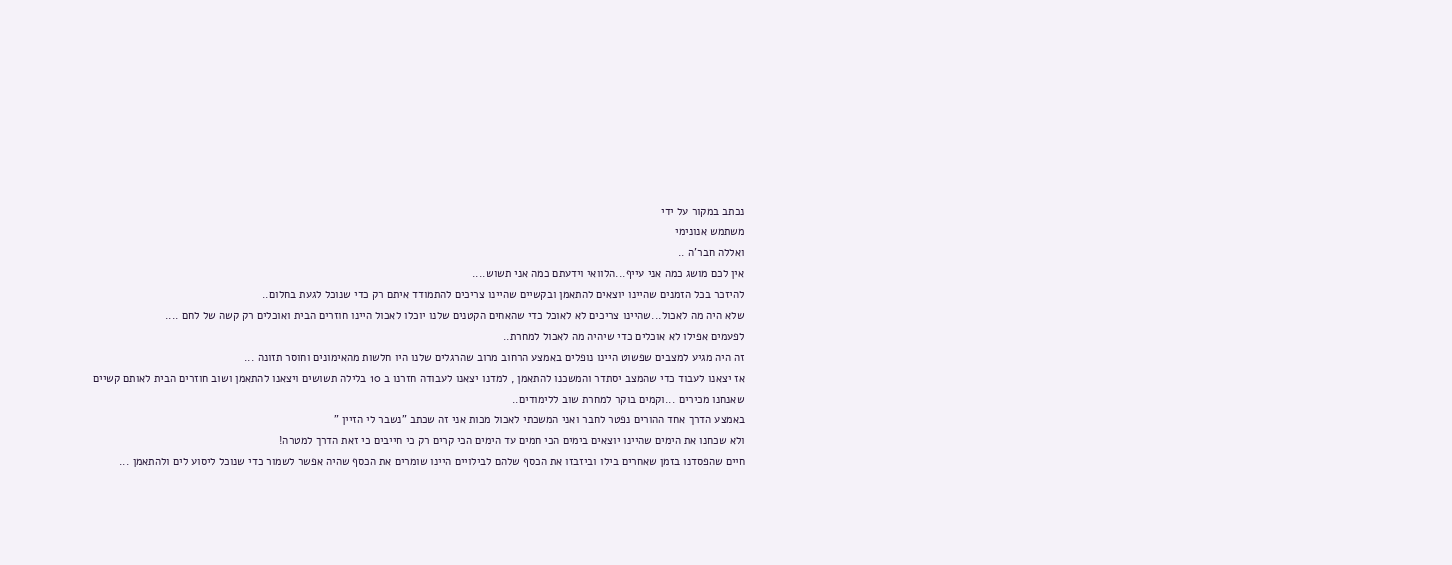נכתב במקור על ידי
משתמש אנונימי
ואללה חבר'ה ..
אין לכם מושג כמה אני עייף...הלוואי וידעתם כמה אני תשוש....
להיזכר בכל הזמנים שהיינו יוצאים להתאמן ובקשיים שהיינו צריכים להתמודד איתם רק כדי שנוכל לגעת בחלום..
שלא היה מה לאכול...שהיינו צריכים לא לאוכל כדי שהאחים הקטנים שלנו יוכלו לאכול היינו חוזרים הבית ואוכלים רק קשה של לחם ....
לפעמים אפילו לא אוכלים כדי שיהיה מה לאכול למחרת..
זה היה מגיע למצבים שפשוט היינו נופלים באמצע הרחוב מרוב שהרגלים שלנו היו חלשות מהאימונים וחוסר תזונה ...
אז יצאנו לעבוד כדי שהמצב יסתדר והמשכנו להתאמן , למדנו יצאנו לעבודה חזרנו ב 10 בלילה תשושים ויצאנו להתאמן ושוב חוזרים הבית לאותם קשיים שאנחנו מכירים ...וקמים בוקר למחרת שוב ללימודים..
באמצע הדרך אחד ההורים נפטר לחבר ואני המשכתי לאכול מכות אני זה שכתב "נשבר לי הזיין "
ולא שכחנו את הימים שהיינו יוצאים בימים הכי חמים עד הימים הכי קרים רק כי חייבים כי זאת הדרך למטרה!
חיים שהפסדנו בזמן שאחרים בילו וביזבזו את הכסף שלהם לבילויים היינו שומרים את הכסף שהיה אפשר לשמור כדי שנוכל ליסוע לים ולהתאמן ...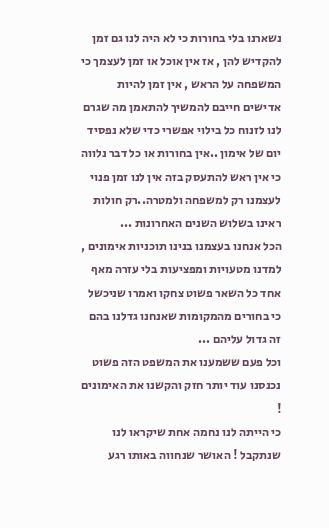נשארנו בלי בחורות כי לא היה לנו גם זמן להקדיש להן , אז אין אוכל או זמן לעצמך כי המשפחה על הראש , אין זמן להיות אדישים חייבם להמשיך להתאמן מה שגרם לנו לזנוח כל בילוי אפשרי כדי שלא נפסיד יום של אימון ..אין בחורות או כל דבר נלווה כי אין ראש להתעסק בזה אין לנו זמן פנוי לעצמנו רק למשפחה ולמטרה..רק חולות ראינו בשלוש השנים האחרונות ...
הכל אנחנו בעצמנו בנינו תוכניות אימונים , למדנו מטעויות ומפציעות בלי עזרה מאף אחד כל השאר פשוט צחקו ואמרו שניכשל כי בחורים מהמקומות שאנחנו גדלנו בהם זה גדול עליהם ...
וכל פעם ששמענו את המשפט הזה פשוט נכנסנו עוד יותר חזק והקשנו את האימונים !
כי הייתה לנו נחמה אחת שיקראו לנו שנתקבל ! האושר שנחווה באותו רגע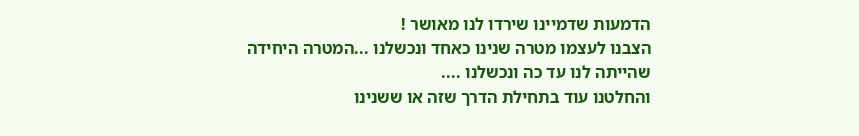הדמעות שדמיינו שירדו לנו מאושר !
הצבנו לעצמו מטרה שנינו כאחד ונכשלנו ...המטרה היחידה שהייתה לנו עד כה ונכשלנו ....
והחלטנו עוד בתחילת הדרך שזה או ששנינו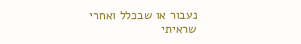נעבור או שבכלל ואחרי שראיתי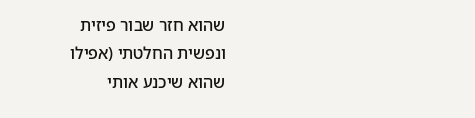שהוא חזר שבור פיזית ונפשית החלטתי (אפילו שהוא שיכנע אותי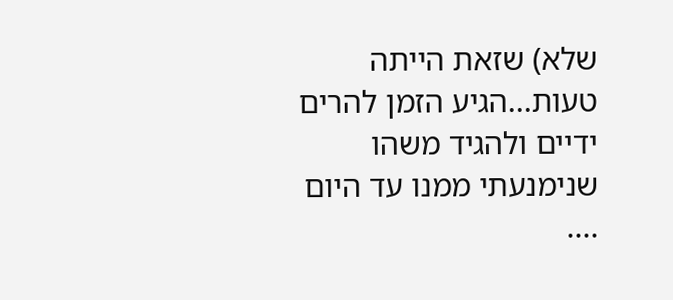שלא) שזאת הייתה טעות...הגיע הזמן להרים ידיים ולהגיד משהו שנימנעתי ממנו עד היום ....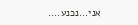אני...נכנע....